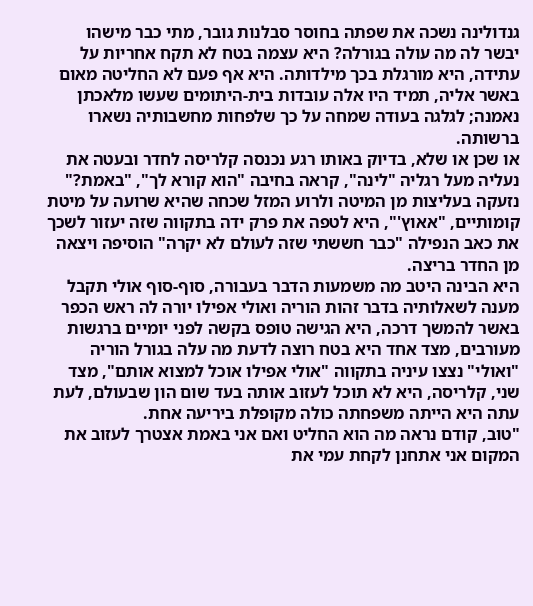גנדולינה נשכה את שפתה בחוסר סבלנות גובר, מתי כבר מישהו יבשר לה מה עולה בגורלה? היא עצמה בטח לא תקח אחריות על עתידה, היא מורגלת בכך מילדותה. היא אף פעם לא החליטה מאום באשר אליה, תמיד היו אלה עובדות בית-היתומים שעשו מלאכתן נאמנה; לגלגה בעודה שמחה על כך שלפחות מחשבותיה נשארו ברשותה.
או שכן או שלא, בדיוק באותו רגע נכנסה קלריסה לחדר ובעטה את נעליה מעל רגליה "לינה", קראה בחיבה "הוא קורא לך", "באמת?" נזעקה בעליצות מן המיטה ולרוע המזל שכחה שהיא שרועה על מיטת קומותיים, "אאוץ'", היא לטפה את פרק ידה בתקווה שזה יעזור לשכך את כאב הנפילה "כבר חששתי שזה לעולם לא יקרה" הוסיפה ויצאה מן החדר בריצה.
היא הבינה היטב מה משמעות הדבר בעבורה, סוף-סוף אולי תקבל מענה לשאלותיה בדבר זהות הוריה ואולי אפילו יורה לה ראש הכפר באשר להמשך דרכה, היא הגישה טופס בקשה לפני יומיים ברגשות מעורבים, מצד אחד היא בטח רוצה לדעת מה עלה בגורל הוריה "ואולי" נצצו עיניה בתקווה "אולי אפילו אוכל למצוא אותם", מצד שני, קלריסה, היא לא תוכל לעזוב אותה בעד שום הון שבעולם, לעת עתה היא הייתה משפחתה כולה מקופלת ביריעה אחת.
"טוב, קודם נראה מה הוא החליט ואם אני באמת אצטרך לעזוב את המקום אני אתחנן לקחת עמי את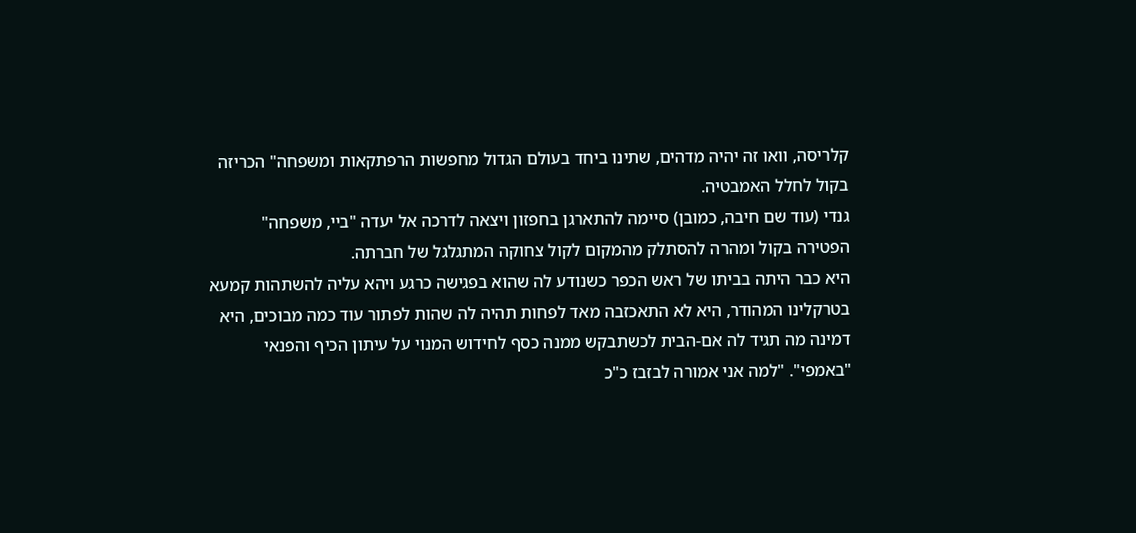קלריסה, וואו זה יהיה מדהים, שתינו ביחד בעולם הגדול מחפשות הרפתקאות ומשפחה" הכריזה בקול לחלל האמבטיה.
גנדי (עוד שם חיבה, כמובן) סיימה להתארגן בחפזון ויצאה לדרכה אל יעדה "ביי, משפחה" הפטירה בקול ומהרה להסתלק מהמקום לקול צחוקה המתגלגל של חברתה.
היא כבר היתה בביתו של ראש הכפר כשנודע לה שהוא בפגישה כרגע ויהא עליה להשתהות קמעא בטרקלינו המהודר, היא לא התאכזבה מאד לפחות תהיה לה שהות לפתור עוד כמה מבוכים, היא דמינה מה תגיד לה אם-הבית לכשתבקש ממנה כסף לחידוש המנוי על עיתון הכיף והפנאי "באמפי". "למה אני אמורה לבזבז כ"כ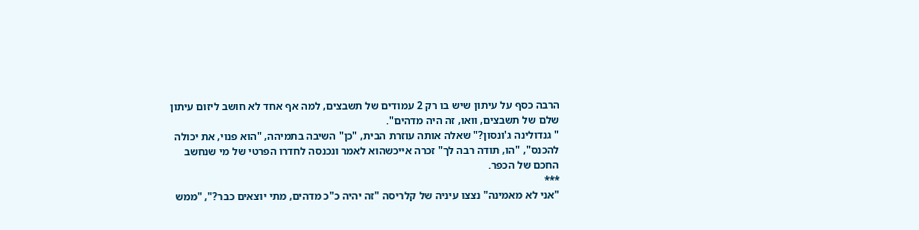הרבה כסף על עיתון שיש בו רק 2 עמודים של תשבצים, למה אף אחד לא חושב ליזום עיתון שלם של תשבצים, וואו, זה היה מדהים".
" גנדולינה ג'ונסון?" שאלה אותה עוזרת הבית, "כן" השיבה בתמיהה, "הוא פנוי, את יכולה להכנס", "הו, תודה רבה לך" זכרה אייכשהוא לאמר ונכנסה לחדרו הפרטי של מי שנחשב החכם של הכפר.
***
"אני לא מאמינה" נצצו עיניה של קלריסה "זה יהיה כ"כ מדהים, מתי יוצאים כבר?", "ממש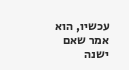עכשיו, הוא אמר שאם ישנה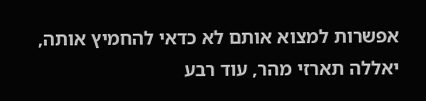אפשרות למצוא אותם לא כדאי להחמיץ אותה, יאללה תארזי מהר, עוד רבע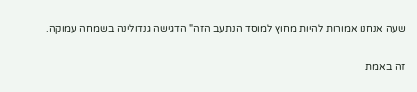שעה אנחנו אמורות להיות מחוץ למוסד הנתעב הזה" הדגישה גנדולינה בשמחה עמוקה.

זה באמת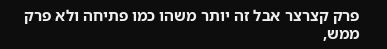פרק קצרצר אבל זה יותר משהו כמו פתיחה ולא פרק ממש,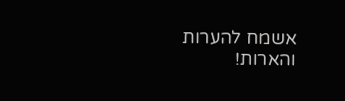אשמח להערות והארות!